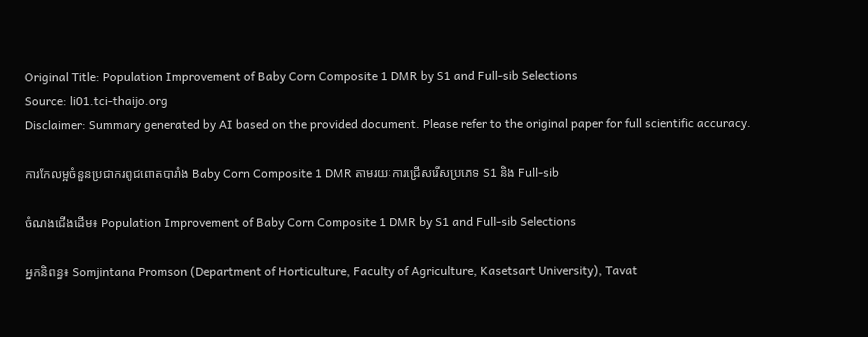Original Title: Population Improvement of Baby Corn Composite 1 DMR by S1 and Full-sib Selections
Source: li01.tci-thaijo.org
Disclaimer: Summary generated by AI based on the provided document. Please refer to the original paper for full scientific accuracy.

ការកែលម្អចំនួនប្រជាករពូជពោតបារាំង Baby Corn Composite 1 DMR តាមរយៈការជ្រើសរើសប្រភេទ S1 និង Full-sib

ចំណងជើងដើម៖ Population Improvement of Baby Corn Composite 1 DMR by S1 and Full-sib Selections

អ្នកនិពន្ធ៖ Somjintana Promson (Department of Horticulture, Faculty of Agriculture, Kasetsart University), Tavat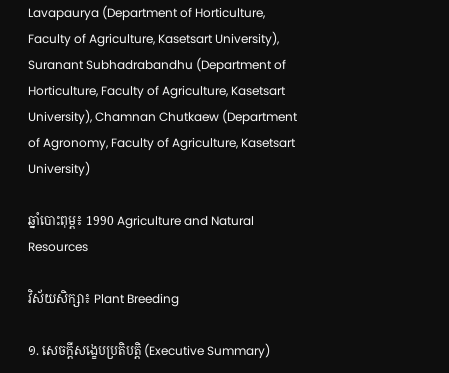Lavapaurya (Department of Horticulture, Faculty of Agriculture, Kasetsart University), Suranant Subhadrabandhu (Department of Horticulture, Faculty of Agriculture, Kasetsart University), Chamnan Chutkaew (Department of Agronomy, Faculty of Agriculture, Kasetsart University)

ឆ្នាំបោះពុម្ព៖ 1990 Agriculture and Natural Resources

វិស័យសិក្សា៖ Plant Breeding

១. សេចក្តីសង្ខេបប្រតិបត្តិ (Executive Summary)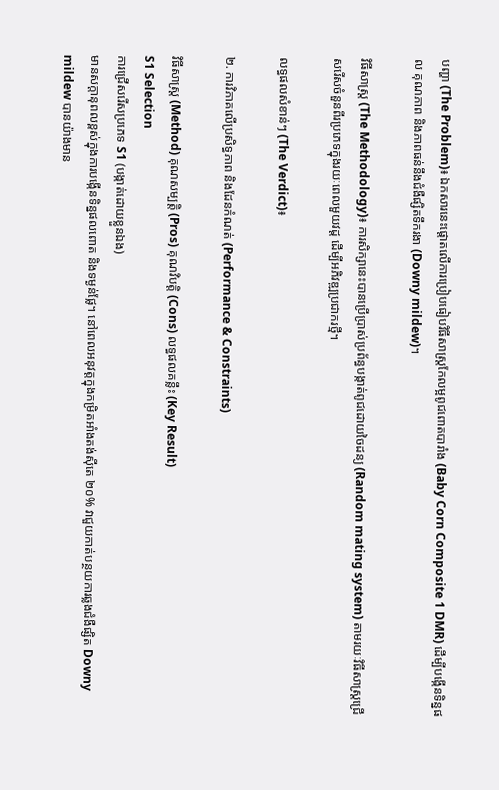បញ្ហា (The Problem)៖ ឯកសារនេះផ្តោតលើការប្រៀបធៀបវិធីសាស្ត្រកែលម្អពូជពោតបារាំង (Baby Corn Composite 1 DMR) ដើម្បីបង្កើនទិន្នផល គុណភាព និងភាពធន់នឹងជំងឺផ្សិតទឹករងា (Downy mildew)។

វិធីសាស្ត្រ (The Methodology)៖ ការសិក្សានេះបានប្រើប្រាស់ប្រព័ន្ធបង្កាត់ពូជដោយចៃដន្យ (Random mating system) តាមរយៈវិធីសាស្ត្រជ្រើសរើសចំនួនពីរប្រភេទក្នុងរយៈពេលមួយវដ្ដ ដើម្បីអភិវឌ្ឍប្រជាករថ្មី។

លទ្ធផលសំខាន់ៗ (The Verdict)៖

២. ការវិភាគលើប្រសិទ្ធភាព និងដែនកំណត់ (Performance & Constraints)

វិធីសាស្ត្រ (Method) គុណសម្បត្តិ (Pros) គុណវិបត្តិ (Cons) លទ្ធផលគន្លឹះ (Key Result)
S1 Selection
ការជ្រើសរើសប្រភេទ S1 (បង្កាត់ដោយខ្លួនឯង)
មានសក្តានុពលខ្ពស់ក្នុងការបង្កើនទិន្នផលពោត និងទម្ងន់ផ្លែ។ នៅពេលអនុវត្តក្នុងកម្រិតអាំងតង់ស៊ីតេ ២០% វាជួយកាត់បន្ថយការឆ្លងជំងឺផ្សិត Downy mildew បានយ៉ាងមាន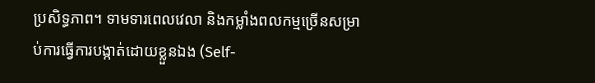ប្រសិទ្ធភាព។ ទាមទារពេលវេលា និងកម្លាំងពលកម្មច្រើនសម្រាប់ការធ្វើការបង្កាត់ដោយខ្លួនឯង (Self-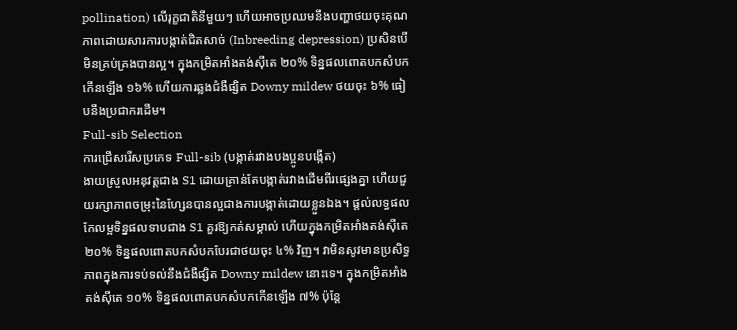pollination) លើរុក្ខជាតិនីមួយៗ ហើយអាចប្រឈមនឹងបញ្ហាថយចុះគុណភាពដោយសារការបង្កាត់ជិតសាច់ (Inbreeding depression) ប្រសិនបើមិនគ្រប់គ្រងបានល្អ។ ក្នុងកម្រិតអាំងតង់ស៊ីតេ ២០% ទិន្នផលពោតបកសំបកកើនឡើង ១៦% ហើយការឆ្លងជំងឺផ្សិត Downy mildew ថយចុះ ៦% ធៀបនឹងប្រជាករដើម។
Full-sib Selection
ការជ្រើសរើសប្រភេទ Full-sib (បង្កាត់រវាងបងប្អូនបង្កើត)
ងាយស្រួលអនុវត្តជាង S1 ដោយគ្រាន់តែបង្កាត់រវាងដើមពីរផ្សេងគ្នា ហើយជួយរក្សាភាពចម្រុះនៃហ្សែនបានល្អជាងការបង្កាត់ដោយខ្លួនឯង។ ផ្តល់លទ្ធផលកែលម្អទិន្នផលទាបជាង S1 គួរឱ្យកត់សម្គាល់ ហើយក្នុងកម្រិតអាំងតង់ស៊ីតេ ២០% ទិន្នផលពោតបកសំបកបែរជាថយចុះ ៤% វិញ។ វាមិនសូវមានប្រសិទ្ធភាពក្នុងការទប់ទល់នឹងជំងឺផ្សិត Downy mildew នោះទេ។ ក្នុងកម្រិតអាំងតង់ស៊ីតេ ១០% ទិន្នផលពោតបកសំបកកើនឡើង ៧% ប៉ុន្តែ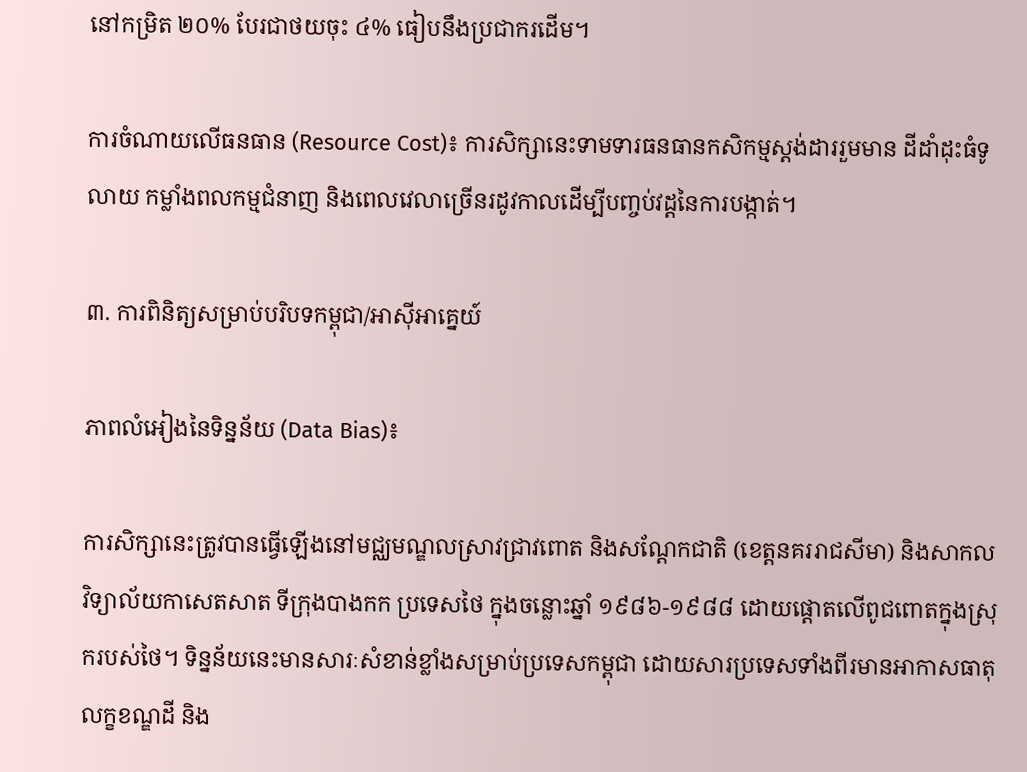នៅកម្រិត ២០% បែរជាថយចុះ ៤% ធៀបនឹងប្រជាករដើម។

ការចំណាយលើធនធាន (Resource Cost)៖ ការសិក្សានេះទាមទារធនធានកសិកម្មស្តង់ដាររួមមាន ដីដាំដុះធំទូលាយ កម្លាំងពលកម្មជំនាញ និងពេលវេលាច្រើនរដូវកាលដើម្បីបញ្ចប់វដ្ដនៃការបង្កាត់។

៣. ការពិនិត្យសម្រាប់បរិបទកម្ពុជា/អាស៊ីអាគ្នេយ៍

ភាពលំអៀងនៃទិន្នន័យ (Data Bias)៖

ការសិក្សានេះត្រូវបានធ្វើឡើងនៅមជ្ឈមណ្ឌលស្រាវជ្រាវពោត និងសណ្តែកជាតិ (ខេត្តនគររាជសីមា) និងសាកលវិទ្យាល័យកាសេតសាត ទីក្រុងបាងកក ប្រទេសថៃ ក្នុងចន្លោះឆ្នាំ ១៩៨៦-១៩៨៨ ដោយផ្តោតលើពូជពោតក្នុងស្រុករបស់ថៃ។ ទិន្នន័យនេះមានសារៈសំខាន់ខ្លាំងសម្រាប់ប្រទេសកម្ពុជា ដោយសារប្រទេសទាំងពីរមានអាកាសធាតុ លក្ខខណ្ឌដី និង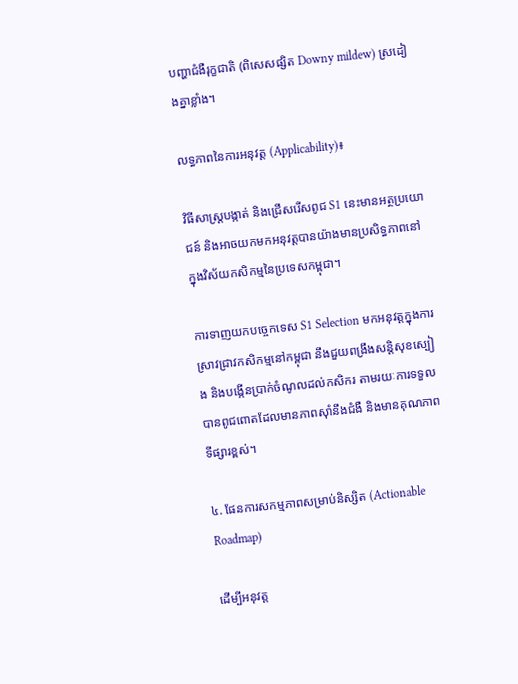បញ្ហាជំងឺរុក្ខជាតិ (ពិសេសផ្សិត Downy mildew) ស្រដៀងគ្នាខ្លាំង។

លទ្ធភាពនៃការអនុវត្ត (Applicability)៖

វិធីសាស្ត្របង្កាត់ និងជ្រើសរើសពូជ S1 នេះមានអត្ថប្រយោជន៍ និងអាចយកមកអនុវត្តបានយ៉ាងមានប្រសិទ្ធភាពនៅក្នុងវិស័យកសិកម្មនៃប្រទេសកម្ពុជា។

ការទាញយកបច្ចេកទេស S1 Selection មកអនុវត្តក្នុងការស្រាវជ្រាវកសិកម្មនៅកម្ពុជា នឹងជួយពង្រឹងសន្តិសុខស្បៀង និងបង្កើនប្រាក់ចំណូលដល់កសិករ តាមរយៈការទទួលបានពូជពោតដែលមានភាពស៊ាំនឹងជំងឺ និងមានគុណភាពទីផ្សារខ្ពស់។

៤. ផែនការសកម្មភាពសម្រាប់និស្សិត (Actionable Roadmap)

ដើម្បីអនុវត្ត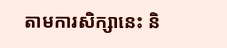តាមការសិក្សានេះ និ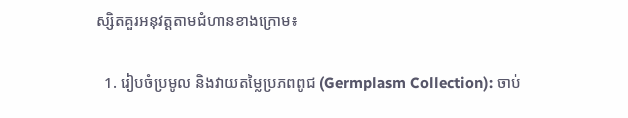ស្សិតគួរអនុវត្តតាមជំហានខាងក្រោម៖

  1. រៀបចំប្រមូល និងវាយតម្លៃប្រភពពូជ (Germplasm Collection): ចាប់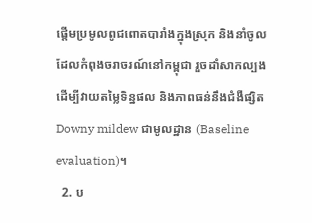ផ្តើមប្រមូលពូជពោតបារាំងក្នុងស្រុក និងនាំចូលដែលកំពុងចរាចរណ៍នៅកម្ពុជា រួចដាំសាកល្បងដើម្បីវាយតម្លៃទិន្នផល និងភាពធន់នឹងជំងឺផ្សិត Downy mildew ជាមូលដ្ឋាន (Baseline evaluation)។
  2. ប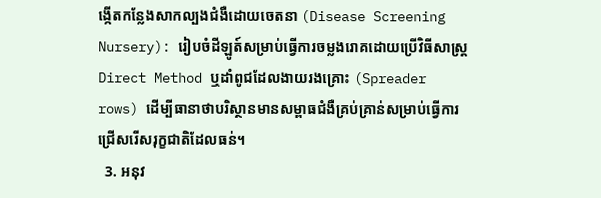ង្កើតកន្លែងសាកល្បងជំងឺដោយចេតនា (Disease Screening Nursery): រៀបចំដីឡូត៍សម្រាប់ធ្វើការចម្លងរោគដោយប្រើវិធីសាស្ត្រ Direct Method ឬដាំពូជដែលងាយរងគ្រោះ (Spreader rows) ដើម្បីធានាថាបរិស្ថានមានសម្ពាធជំងឺគ្រប់គ្រាន់សម្រាប់ធ្វើការជ្រើសរើសរុក្ខជាតិដែលធន់។
  3. អនុវ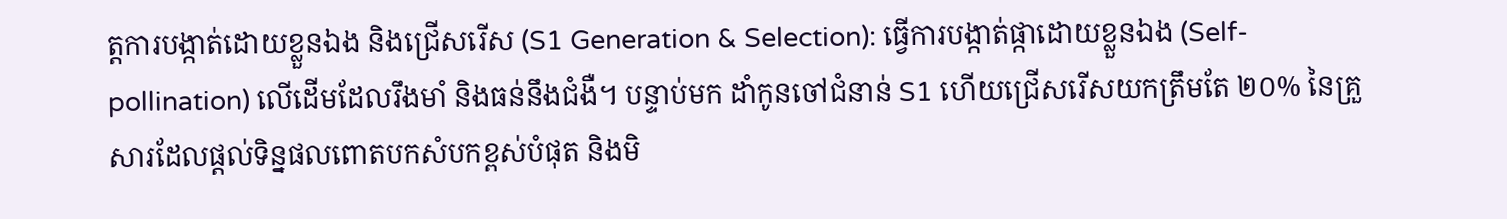ត្តការបង្កាត់ដោយខ្លួនឯង និងជ្រើសរើស (S1 Generation & Selection): ធ្វើការបង្កាត់ផ្កាដោយខ្លួនឯង (Self-pollination) លើដើមដែលរឹងមាំ និងធន់នឹងជំងឺ។ បន្ទាប់មក ដាំកូនចៅជំនាន់ S1 ហើយជ្រើសរើសយកត្រឹមតែ ២០% នៃគ្រួសារដែលផ្តល់ទិន្នផលពោតបកសំបកខ្ពស់បំផុត និងមិ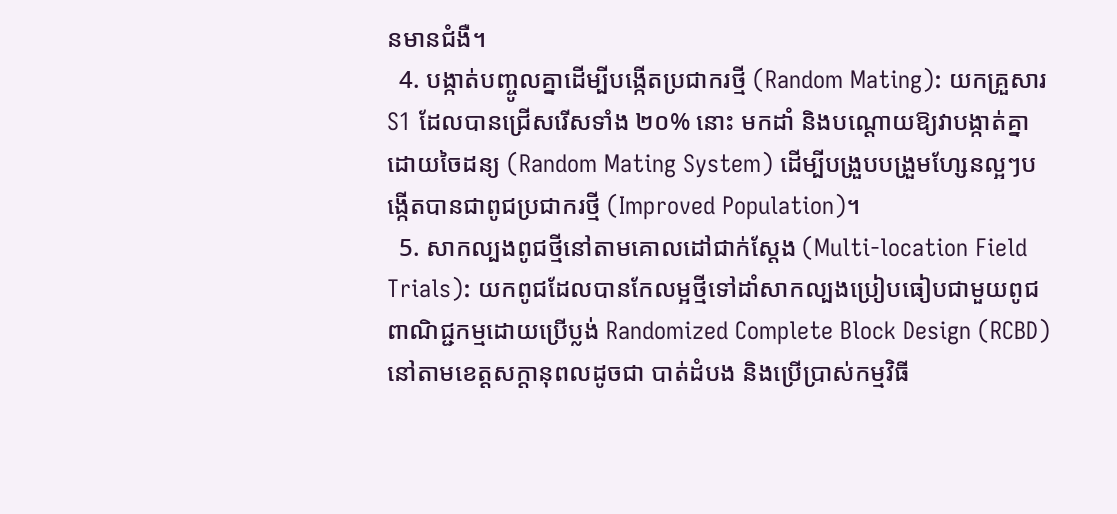នមានជំងឺ។
  4. បង្កាត់បញ្ចូលគ្នាដើម្បីបង្កើតប្រជាករថ្មី (Random Mating): យកគ្រួសារ S1 ដែលបានជ្រើសរើសទាំង ២០% នោះ មកដាំ និងបណ្តោយឱ្យវាបង្កាត់គ្នាដោយចៃដន្យ (Random Mating System) ដើម្បីបង្រួបបង្រួមហ្សែនល្អៗបង្កើតបានជាពូជប្រជាករថ្មី (Improved Population)។
  5. សាកល្បងពូជថ្មីនៅតាមគោលដៅជាក់ស្តែង (Multi-location Field Trials): យកពូជដែលបានកែលម្អថ្មីទៅដាំសាកល្បងប្រៀបធៀបជាមួយពូជពាណិជ្ជកម្មដោយប្រើប្លង់ Randomized Complete Block Design (RCBD) នៅតាមខេត្តសក្តានុពលដូចជា បាត់ដំបង និងប្រើប្រាស់កម្មវិធី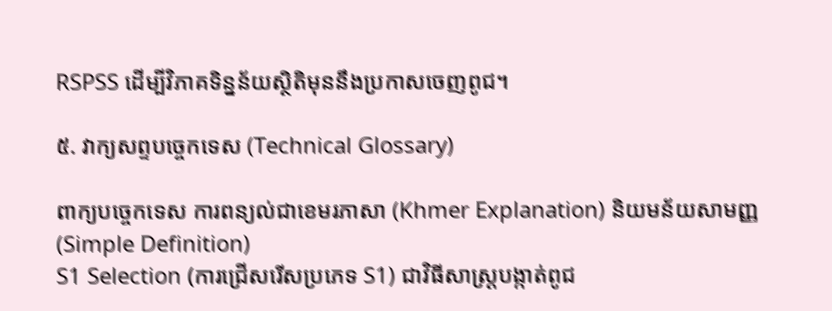RSPSS ដើម្បីវិភាគទិន្នន័យស្ថិតិមុននឹងប្រកាសចេញពូជ។

៥. វាក្យសព្ទបច្ចេកទេស (Technical Glossary)

ពាក្យបច្ចេកទេស ការពន្យល់ជាខេមរភាសា (Khmer Explanation) និយមន័យសាមញ្ញ (Simple Definition)
S1 Selection (ការជ្រើសរើសប្រភេទ S1) ជាវិធីសាស្ត្របង្កាត់ពូជ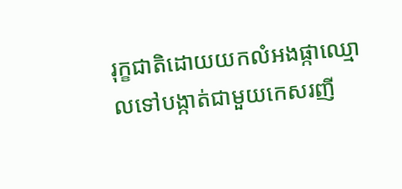រុក្ខជាតិដោយយកលំអងផ្កាឈ្មោលទៅបង្កាត់ជាមួយកេសរញី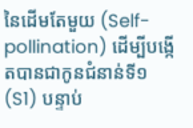នៃដើមតែមួយ (Self-pollination) ដើម្បីបង្កើតបានជាកូនជំនាន់ទី១ (S1) បន្ទាប់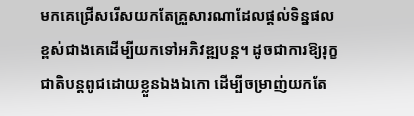មកគេជ្រើសរើសយកតែគ្រួសារណាដែលផ្តល់ទិន្នផលខ្ពស់ជាងគេដើម្បីយកទៅអភិវឌ្ឍបន្ត។ ដូចជាការឱ្យរុក្ខជាតិបន្តពូជដោយខ្លួនឯងឯកោ ដើម្បីចម្រាញ់យកតែ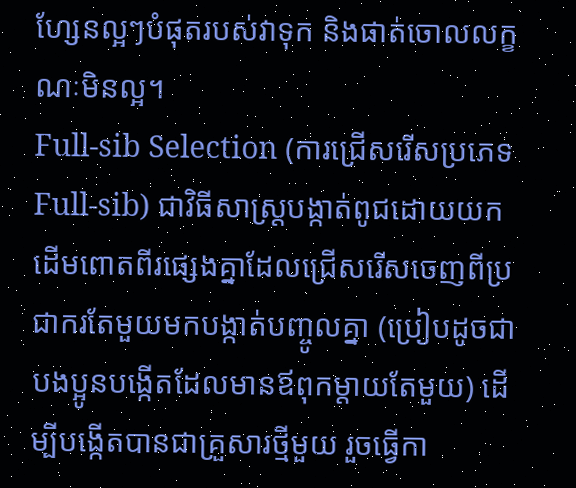ហ្សែនល្អៗបំផុតរបស់វាទុក និងផាត់ចោលលក្ខណៈមិនល្អ។
Full-sib Selection (ការជ្រើសរើសប្រភេទ Full-sib) ជាវិធីសាស្ត្របង្កាត់ពូជដោយយកដើមពោតពីរផ្សេងគ្នាដែលជ្រើសរើសចេញពីប្រជាករតែមួយមកបង្កាត់បញ្ចូលគ្នា (ប្រៀបដូចជាបងប្អូនបង្កើតដែលមានឪពុកម្តាយតែមួយ) ដើម្បីបង្កើតបានជាគ្រួសារថ្មីមួយ រួចធ្វើកា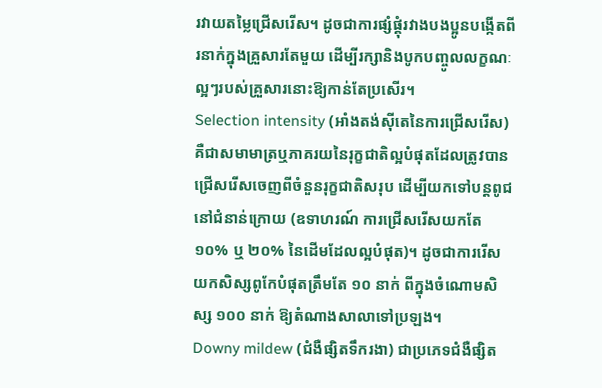រវាយតម្លៃជ្រើសរើស។ ដូចជាការផ្សំផ្គុំរវាងបងប្អូនបង្កើតពីរនាក់ក្នុងគ្រួសារតែមួយ ដើម្បីរក្សានិងបូកបញ្ចូលលក្ខណៈល្អៗរបស់គ្រួសារនោះឱ្យកាន់តែប្រសើរ។
Selection intensity (អាំងតង់ស៊ីតេនៃការជ្រើសរើស) គឺជាសមាមាត្រឬភាគរយនៃរុក្ខជាតិល្អបំផុតដែលត្រូវបានជ្រើសរើសចេញពីចំនួនរុក្ខជាតិសរុប ដើម្បីយកទៅបន្តពូជនៅជំនាន់ក្រោយ (ឧទាហរណ៍ ការជ្រើសរើសយកតែ ១០% ឬ ២០% នៃដើមដែលល្អបំផុត)។ ដូចជាការរើសយកសិស្សពូកែបំផុតត្រឹមតែ ១០ នាក់ ពីក្នុងចំណោមសិស្ស ១០០ នាក់ ឱ្យតំណាងសាលាទៅប្រឡង។
Downy mildew (ជំងឺផ្សិតទឹករងា) ជាប្រភេទជំងឺផ្សិត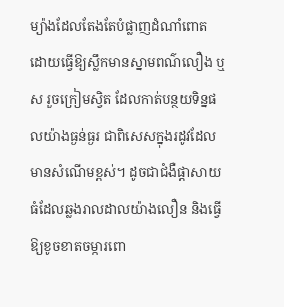ម្យ៉ាងដែលតែងតែបំផ្លាញដំណាំពោត ដោយធ្វើឱ្យស្លឹកមានស្នាមពណ៌លឿង ឬស រួចក្រៀមស្វិត ដែលកាត់បន្ថយទិន្នផលយ៉ាងធ្ងន់ធ្ងរ ជាពិសេសក្នុងរដូវដែលមានសំណើមខ្ពស់។ ដូចជាជំងឺផ្តាសាយធំដែលឆ្លងរាលដាលយ៉ាងលឿន និងធ្វើឱ្យខូចខាតចម្ការពោ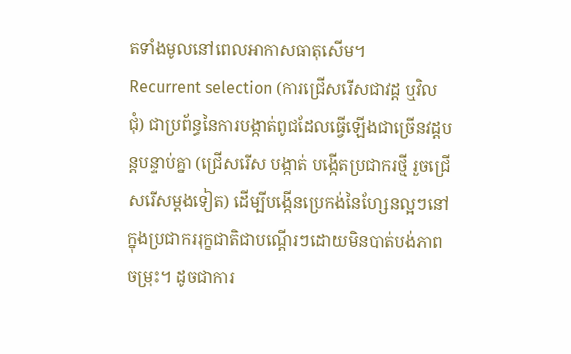តទាំងមូលនៅពេលអាកាសធាតុសើម។
Recurrent selection (ការជ្រើសរើសជាវដ្ដ ឬវិលជុំ) ជាប្រព័ន្ធនៃការបង្កាត់ពូជដែលធ្វើឡើងជាច្រើនវដ្ដបន្តបន្ទាប់គ្នា (ជ្រើសរើស បង្កាត់ បង្កើតប្រជាករថ្មី រួចជ្រើសរើសម្តងទៀត) ដើម្បីបង្កើនប្រេកង់នៃហ្សែនល្អៗនៅក្នុងប្រជាកររុក្ខជាតិជាបណ្តើរៗដោយមិនបាត់បង់ភាពចម្រុះ។ ដូចជាការ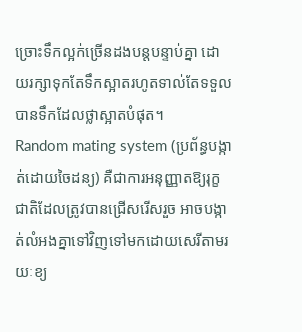ច្រោះទឹកល្អក់ច្រើនដងបន្តបន្ទាប់គ្នា ដោយរក្សាទុកតែទឹកស្អាតរហូតទាល់តែទទួលបានទឹកដែលថ្លាស្អាតបំផុត។
Random mating system (ប្រព័ន្ធបង្កាត់ដោយចៃដន្យ) គឺជាការអនុញ្ញាតឱ្យរុក្ខជាតិដែលត្រូវបានជ្រើសរើសរួច អាចបង្កាត់លំអងគ្នាទៅវិញទៅមកដោយសេរីតាមរយៈខ្យ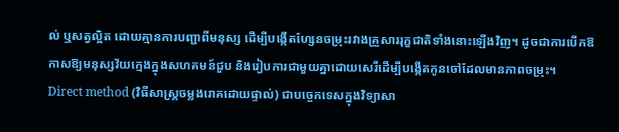ល់ ឬសត្វល្អិត ដោយគ្មានការបញ្ជាពីមនុស្ស ដើម្បីបង្កើតហ្សែនចម្រុះរវាងគ្រួសាររុក្ខជាតិទាំងនោះឡើងវិញ។ ដូចជាការបើកឱកាសឱ្យមនុស្សវ័យក្មេងក្នុងសហគមន៍ជួប និងរៀបការជាមួយគ្នាដោយសេរីដើម្បីបង្កើតកូនចៅដែលមានភាពចម្រុះ។
Direct method (វិធីសាស្ត្រចម្លងរោគដោយផ្ទាល់) ជាបច្ចេកទេសក្នុងវិទ្យាសា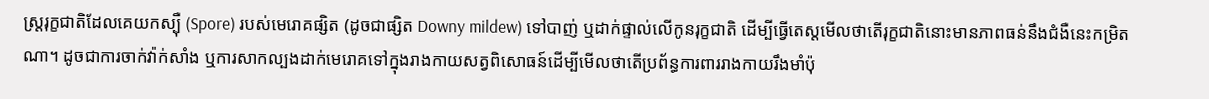ស្ត្ររុក្ខជាតិដែលគេយកស្ប៉ឺ (Spore) របស់មេរោគផ្សិត (ដូចជាផ្សិត Downy mildew) ទៅបាញ់ ឬដាក់ផ្ទាល់លើកូនរុក្ខជាតិ ដើម្បីធ្វើតេស្តមើលថាតើរុក្ខជាតិនោះមានភាពធន់នឹងជំងឺនេះកម្រិតណា។ ដូចជាការចាក់វ៉ាក់សាំង ឬការសាកល្បងដាក់មេរោគទៅក្នុងរាងកាយសត្វពិសោធន៍ដើម្បីមើលថាតើប្រព័ន្ធការពាររាងកាយរឹងមាំប៉ុ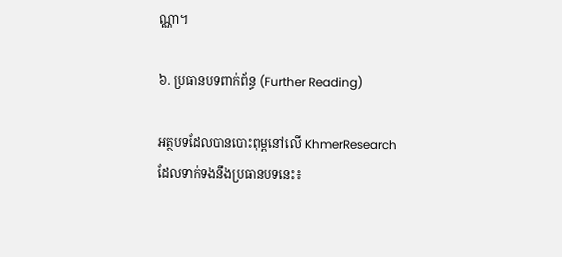ណ្ណា។

៦. ប្រធានបទពាក់ព័ន្ធ (Further Reading)

អត្ថបទដែលបានបោះពុម្ពនៅលើ KhmerResearch ដែលទាក់ទងនឹងប្រធានបទនេះ៖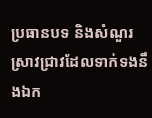ប្រធានបទ និងសំណួរស្រាវជ្រាវដែលទាក់ទងនឹងឯក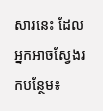សារនេះ ដែលអ្នកអាចស្វែងរកបន្ថែម៖